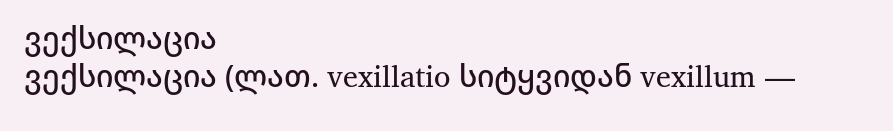ვექსილაცია
ვექსილაცია (ლათ. vexillatio სიტყვიდან vexillum —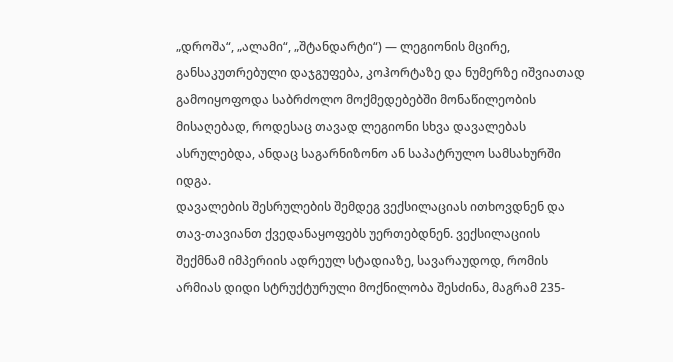„დროშა“, „ალამი“, „შტანდარტი“) — ლეგიონის მცირე, განსაკუთრებული დაჯგუფება, კოჰორტაზე და ნუმერზე იშვიათად გამოიყოფოდა საბრძოლო მოქმედებებში მონაწილეობის მისაღებად, როდესაც თავად ლეგიონი სხვა დავალებას ასრულებდა, ანდაც საგარნიზონო ან საპატრულო სამსახურში იდგა.
დავალების შესრულების შემდეგ ვექსილაციას ითხოვდნენ და თავ-თავიანთ ქვედანაყოფებს უერთებდნენ. ვექსილაციის შექმნამ იმპერიის ადრეულ სტადიაზე, სავარაუდოდ, რომის არმიას დიდი სტრუქტურული მოქნილობა შესძინა, მაგრამ 235-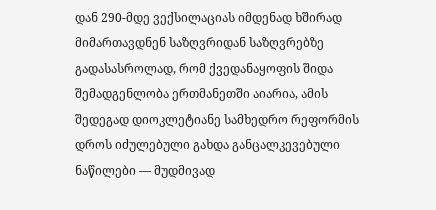დან 290-მდე ვექსილაციას იმდენად ხშირად მიმართავდნენ საზღვრიდან საზღვრებზე გადასასროლად, რომ ქვედანაყოფის შიდა შემადგენლობა ერთმანეთში აიარია, ამის შედეგად დიოკლეტიანე სამხედრო რეფორმის დროს იძულებული გახდა განცალკევებული ნაწილები — მუდმივად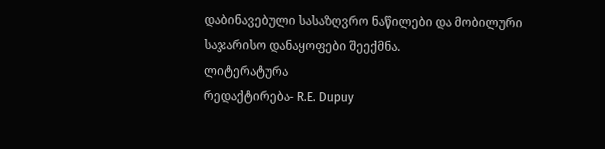დაბინავებული სასაზღვრო ნაწილები და მობილური საჯარისო დანაყოფები შეექმნა.
ლიტერატურა
რედაქტირება- R.E. Dupuy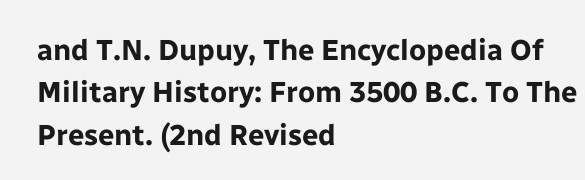and T.N. Dupuy, The Encyclopedia Of Military History: From 3500 B.C. To The Present. (2nd Revised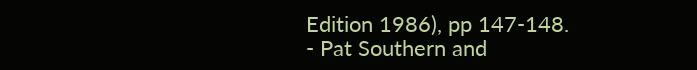Edition 1986), pp 147-148.
- Pat Southern and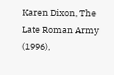Karen Dixon, The Late Roman Army (1996),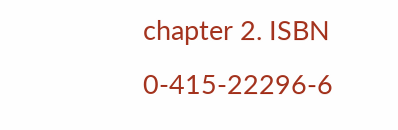chapter 2. ISBN 0-415-22296-6